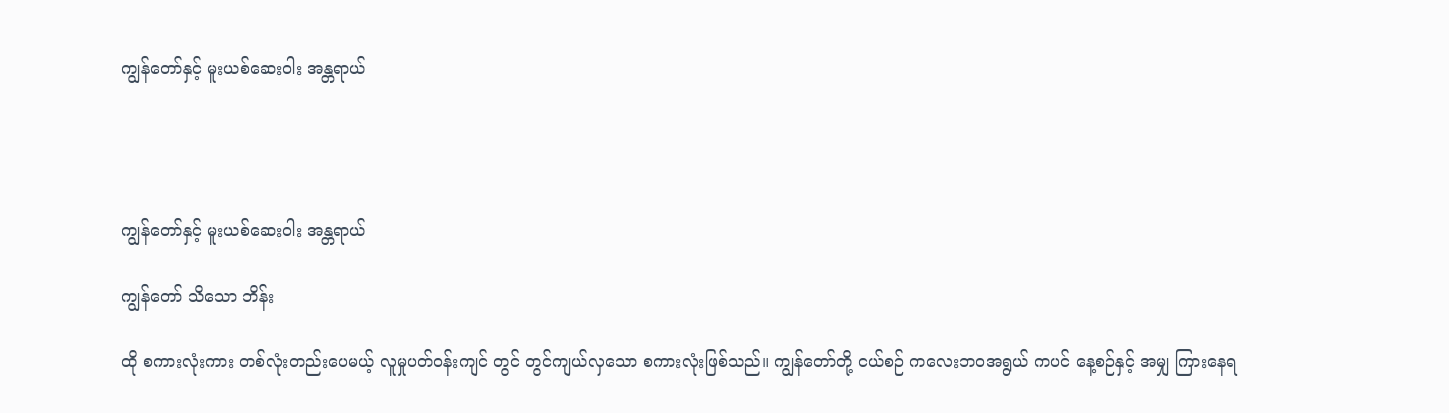ကျွန်တော်နှင့် မူးယစ်ဆေးဝါး အန္တရာယ်




ကျွန်တော်နှင့် မူးယစ်ဆေးဝါး အန္တရာယ်

ကျွန်တော် သိသော ဘိန်း

ထို စကားလုံးကား တစ်လုံးတည်းပေမယ့် လူမှုပတ်ဝန်းကျင် တွင် တွင်ကျယ်လှသော စကားလုံးဖြစ်သည်။ ကျွန်တော်တို့ ငယ်စဉ် ကလေးဘဝအရွယ် ကပင် နေ့စဉ်နှင့် အမျှ ကြားနေရ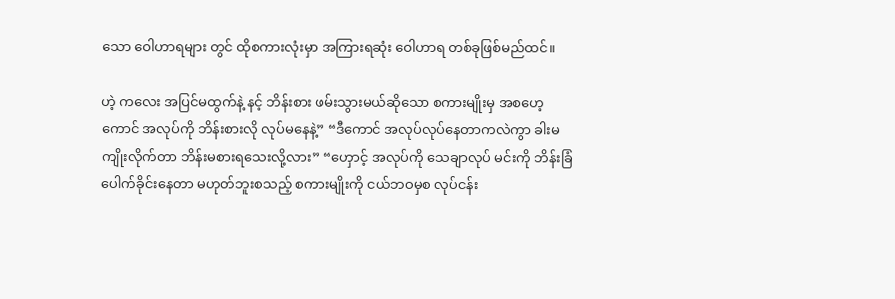သော ဝေါဟာရများ တွင် ထိုစကားလုံးမှာ အကြားရဆုံး ဝေါဟာရ တစ်ခုဖြစ်မည်ထင်။

ဟဲ့ ကလေး အပြင်မထွက်နဲ့ နင့် ဘိန်းစား ဖမ်းသွားမယ်ဆိုသော စကားမျိုးမှ အစဟေ့ကောင် အလုပ်ကို ဘိန်းစားလို လုပ်မနေနဲ့” “ဒီကောင် အလုပ်လုပ်နေတာကလဲကွာ ခါးမကျိုးလိုက်တာ ဘိန်းမစားရသေးလို့လား” “ဟှောင့် အလုပ်ကို သေချာလုပ် မင်းကို ဘိန်းခြံပေါက်ခိုင်းနေတာ မဟုတ်ဘူးစသည့် စကားမျိုးကို ငယ်ဘဝမှစ လုပ်ငန်း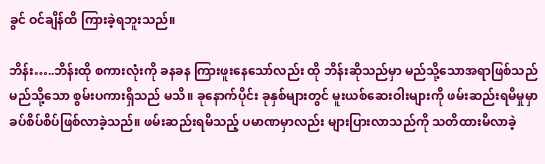ခွင် ဝင်ချိန်ထိ ကြားခဲ့ရဘူးသည်။

ဘိန်း…..ဘိန်းထို စကားလုံးကို ခနခန ကြားဖူးနေသော်လည်း ထို ဘိန်းဆိုသည်မှာ မည်သို့သောအရာဖြစ်သည် မည်သို့သော စွမ်းပကားရှိသည် မသိ။ ခုနောက်ပိုင်း ခုနှစ်များတွင် မူးယစ်ဆေးဝါးများကို ဖမ်းဆည်းရမိမှုမှာ ခပ်စိပ်စိပ်ဖြစ်လာခဲ့သည်။ ဖမ်းဆည်းရမိသည့် ပမာဏမှာလည်း များပြားလာသည်ကို သတိထားမိလာခဲ့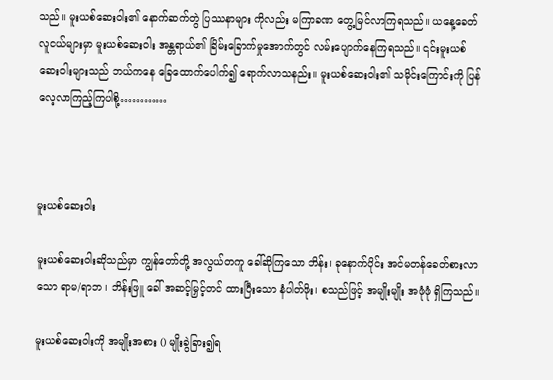သည်။ မူးယစ်ဆေးဝါး၏ နောက်ဆက်တွဲ ပြဿနာများ ကိုလည်း မကြာခဏ တွေ့မြင်လာကြရသည်။ ယနေ့ခေတ် လူငယ်များမှာ မူးယစ်ဆေးဝါး အန္တရာယ်၏ ခြိမ်းခြောက်မှုအောက်တွင် လမ်းပျောက်နေကြရသည်။ ၎င်းမူးယစ်ဆေးဝါးများသည် ဘယ်ကနေ ခြေထောက်ပေါက်၍ ရောက်လာသနည်း။ မူးယစ်ဆေးဝါး၏ သမိုင်းကြောင်းကို ပြန်လေ့လာကြည့်ကြပါစို့…………



မူးယစ်ဆေးဝါး

မူးယစ်ဆေးဝါးဆိုသည်မှာ ကျွန်တော်တို့ အလွယ်တကူ ခေါ်ဆိုကြသော ဘိန်း၊ ခုနောက်ပိုင်း အင်မတန်ခေတ်စားလာသော ရာမ/ရာဘ ၊ ဘိန်းဖြူ ခေါ် အဆင့်မြှင့်တင် ထားပြီးသော နံပါတ်ဖိုး၊ စသည်ဖြင့် အမျိုးမျိုး အဖုံဖုံ ရှိကြသည်။

မူးယစ်ဆေးဝါးကို အမျိုးအစား () မျိုးခွဲခြား၍ရ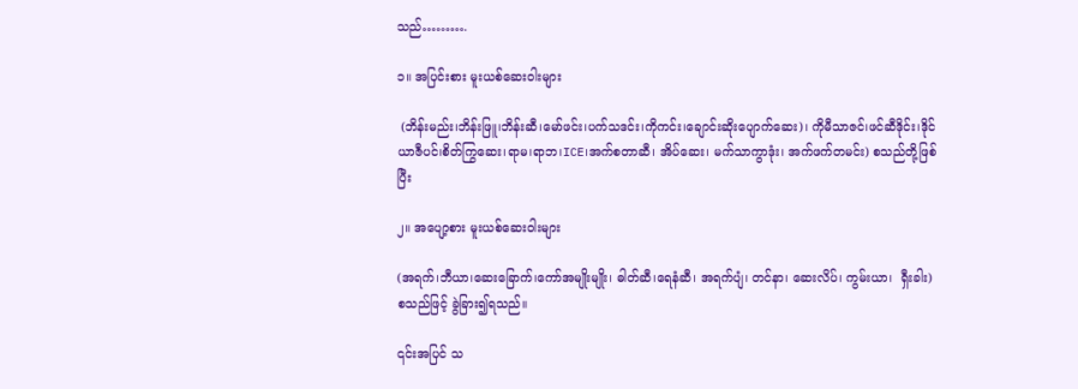သည်……….

၁။ အပြင်းစား မူးယစ်ဆေးဝါးများ

 (ဘိန်းမည်း၊ဘိန်းဖြူ၊ဘိန်းဆီ၊မော်ဖင်း၊ပက်သဒင်း၊ကိုကင်း၊ချောင်းဆိုးပျောက်ဆေး)၊ ကိုမီသာဇင်၊ဖင်ဆီဒိုင်း၊ဒိုင်ယာဇီပင်၊စိတ်ကြွဆေး၊ရာမ၊ရာဘ၊ICE၊အက်စတာဆီ၊ အိပ်ဆေး၊ မက်သာကွာဒုံး၊ အက်ဖက်တမင်း) စသည်တို့ဖြစ်ပြီး

၂။ အပျော့စား မူးယစ်ဆေးဝါးများ

(အရက်၊ဘီယာ၊ဆေးခြောက်၊ကော်အမျိုးမျိုး၊ ဓါတ်ဆီ၊ရေနံဆီ၊ အရက်ပျံ၊ တင်နာ၊ ဆေးလိပ်၊ ကွမ်းယာ၊  ရှီးခါး) စသည်ဖြင့် ခွဲခြား၍ရသည်။

၎င်းအပြင် သ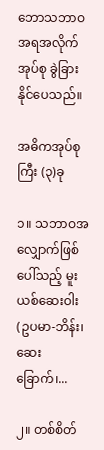ဘောသဘာဝအရအလိုက် အုပ်စု ခွဲခြားနိုင်ပေသည်။

အဓိကအုပ်စုကြီး (၃)ခု

၁။ သဘာဝအလျှောက်ဖြစ်ပေါ်သည့် မူးယစ်ဆေးဝါး (ဥပမာ-ဘိန်း၊ ဆေးခြောက်၊...

၂။ တစ်စိတ်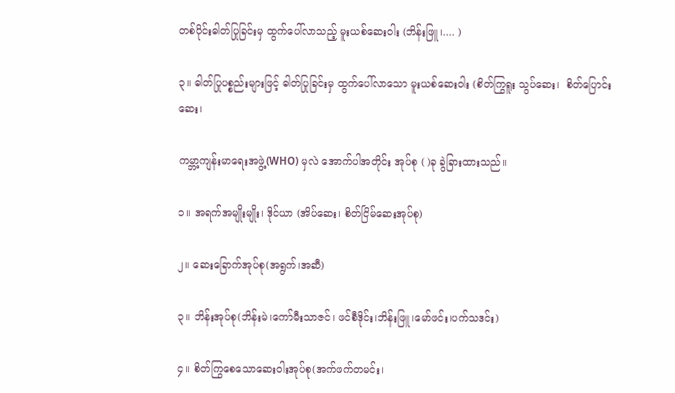တစ်ပိုင်းဓါတ်ပြုခြင်းမှ ထွက်ပေါ်လာသည့် မူးယစ်ဆေးဝါး (ဘိန်းဖြူ၊.... )

၃။ ဓါတ်ပြုပစ္စည်းများဖြင့် ဓါတ်ပြုခြင်းမှ ထွက်ပေါ်လာသော မူးယစ်ဆေးဝါး (စိတ်ကြွရူး သွပ်ဆေး၊  စိတ်ပြောင်းဆေး၊

ကမ္ဘာ့ကျန်းမာရေးအဖွဲ့(WHO) မှလဲ အောက်ပါအတိုင်း အုပ်စု ( )ခု ခွဲခြားထားသည်။

၁။ အရက်အမျိုးမျိုး၊ ဒိုင်ယာ (အိပ်ဆေး၊ စိတ်ငြိမ်ဆေးအုပ်စု)

၂။ ဆေးခြောက်အုပ်စု(အရွက်၊အဆီ)

၃။ ဘိန်းအုပ်စု(ဘိန်းမဲ၊ကော်မီးသာဇင်၊ ဖင်စီဒိုင်း၊ဘိန်းဖြူ၊မော်ဖင်း၊ပက်သဒင်း)

၄။ စိတ်ကြွစေသောဆေးဝါးအုပ်စု(အက်ဖက်တမင်း၊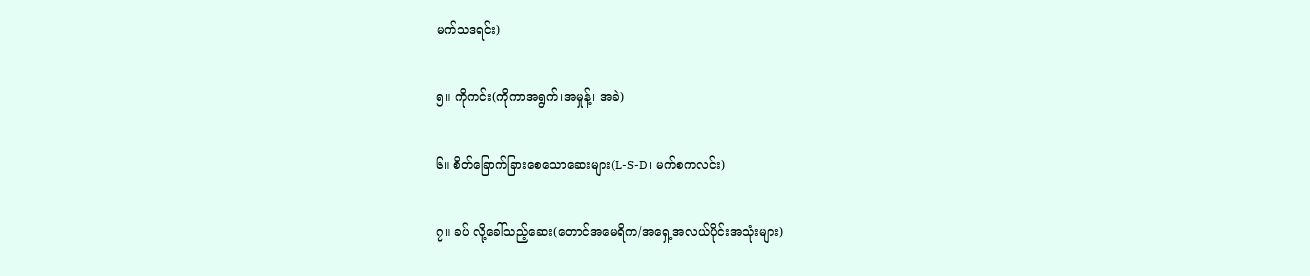မက်သဒရင်း)

၅။ ကိုကင်း(ကိုကာအရွက်၊အမှုန့်၊ အခဲ)

၆။ စိတ်ခြောက်ခြားစေသောဆေးများ(L-S-D၊ မက်စကလင်း)

၇။ ခပ် လို့ခေါ်သည့်ဆေး(တောင်အမေရိက/အရှေ့အလယ်ပိုင်းအသုံးများ)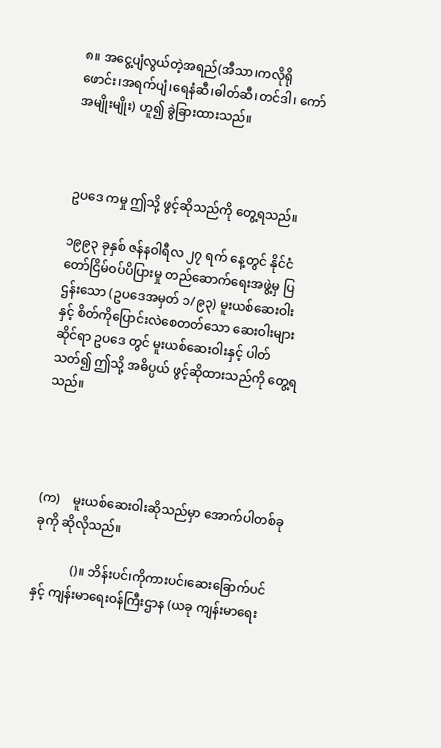၈။ အငွေ့ပျံလွယ်တဲ့အရည်(အီသာ၊ကလိုရိုဖောင်း၊အရက်ပျံ၊ရေနံဆီ၊ဓါတ်ဆီ၊တင်ဒါ၊ ကော်အမျိုးမျိုး) ဟူ၍ ခွဲခြားထားသည်။



ဥပဒေ ကမှု ဤသို့ ဖွင့်ဆိုသည်ကို တွေ့ရသည်။

၁၉၉၃ ခုနှစ် ဇန်နဝါရီလ ၂၇ ရက် နေ့တွင် နိုင်ငံတော်ငြိမ်ဝပ်ပိပြားမှု တည်ဆောက်ရေးအဖွဲ့မှ ပြဌန်းသော (ဥပဒေအမှတ် ၁/၉၃) မူးယစ်ဆေးဝါးနှင့် စိတ်ကိုပြောင်းလဲစေတတ်သော ဆေးဝါးများဆိုင်ရာ ဥပဒေ တွင် မူးယစ်ဆေးဝါးနှင့် ပါတ်သတ်၍ ဤသို့ အဓိပ္ပယ် ဖွင့်ဆိုထားသည်ကို တွေ့ရသည်။




(က)    မူးယစ်ဆေးဝါးဆိုသည်မှာ အောက်ပါတစ်ခုခုကို ဆိုလိုသည်။

            ()။ ဘိန်းပင်၊ကိုကားပင်၊ဆေးခြောက်ပင်နှင့် ကျန်းမာရေးဝန်ကြီးဌာန (ယခု ကျန်းမာရေး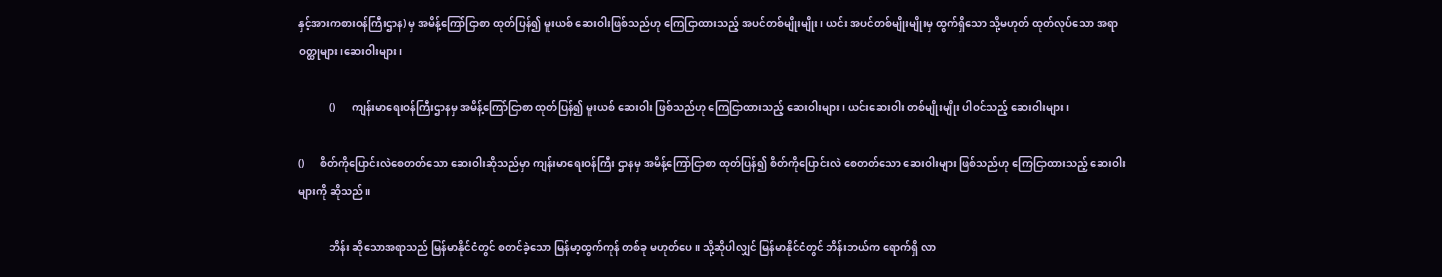နှင့်အားကစားဝန်ကြီးဌာန) မှ အမိန့်ကြော်ငြာစာ ထုတ်ပြန်၍ မူးယစ် ဆေးဝါးဖြစ်သည်ဟု ကြေငြာထားသည့် အပင်တစ်မျိုးမျိုး၊ ယင်း အပင်တစ်မျိုးမျိုးမှ ထွက်ရှိသော သို့မဟုတ် ထုတ်လုပ်သော အရာဝတ္ထုများ၊ဆေးဝါးများ၊

            ()      ကျန်းမာရေးဝန်ကြီးဌာနမှ အမိန့်ကြော်ငြာစာ ထုတ်ပြန်၍ မူးယစ် ဆေးဝါး ဖြစ်သည်ဟု ကြေငြာထားသည့် ဆေးဝါးများ၊ ယင်းဆေးဝါး တစ်မျိုးမျိုး ပါဝင်သည့် ဆေးဝါးများ၊

()      စိတ်ကိုပြောင်းလဲစေတတ်သော ဆေးဝါးဆိုသည်မှာ ကျန်းမာရေးဝန်ကြီး ဌာနမှ အမိန့်ကြော်ငြာစာ ထုတ်ပြန်၍ စိတ်ကိုပြောင်းလဲ စေတတ်သော ဆေးဝါးများ ဖြစ်သည်ဟု ကြေငြာထားသည့် ဆေးဝါးများကို ဆိုသည်။

            ဘိန်း ဆိုသောအရာသည် မြန်မာနိုင်ငံတွင် စတင်ခဲ့သော မြန်မာ့ထွက်ကုန် တစ်ခု မဟုတ်ပေ။ သို့ဆိုပါလျှင် မြန်မာနိုင်ငံတွင် ဘိန်းဘယ်က ရောက်ရှိ လာ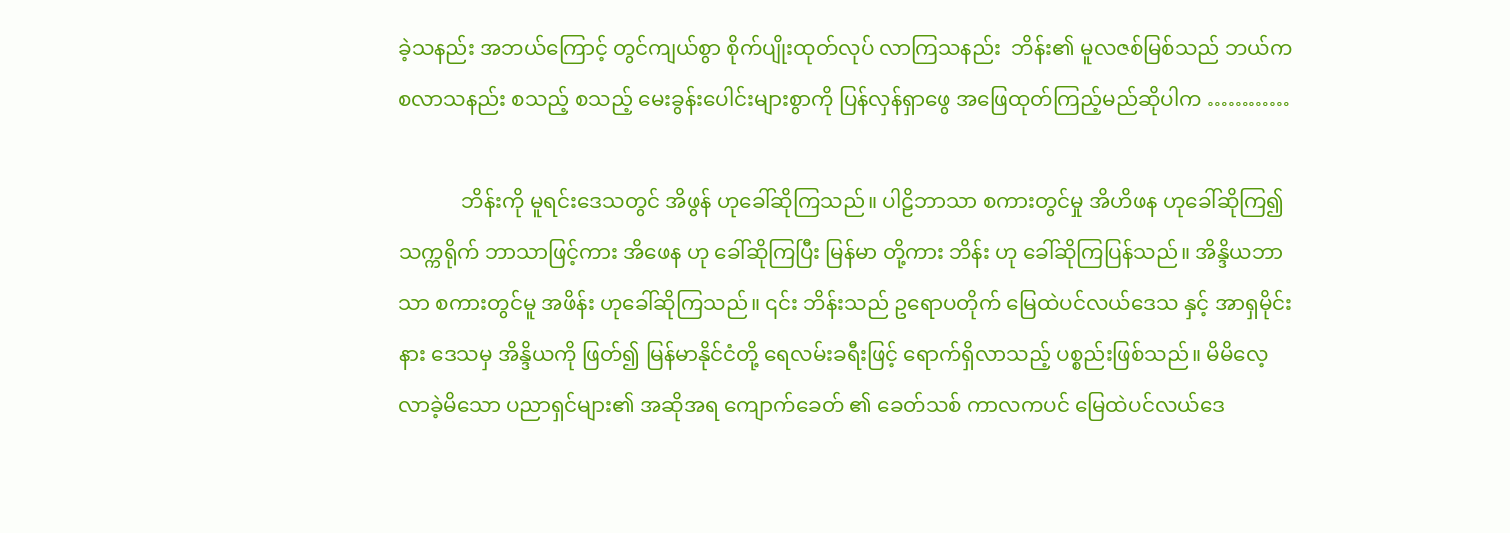ခဲ့သနည်း အဘယ်ကြောင့် တွင်ကျယ်စွာ စိုက်ပျိုးထုတ်လုပ် လာကြသနည်း  ဘိန်း၏ မူလဇစ်မြစ်သည် ဘယ်ကစလာသနည်း စသည့် စသည့် မေးခွန်းပေါင်းများစွာကို ပြန်လှန်ရှာဖွေ အဖြေထုတ်ကြည့်မည်ဆိုပါက …………

            ဘိန်းကို မူရင်းဒေသတွင် အိဖွန် ဟုခေါ်ဆိုကြသည်။ ပါဠိဘာသာ စကားတွင်မှု အိဟိဖန ဟုခေါ်ဆိုကြ၍ သက္ကရိုက် ဘာသာဖြင့်ကား အိဖေန ဟု ခေါ်ဆိုကြပြီး မြန်မာ တို့ကား ဘိန်း ဟု ခေါ်ဆိုကြပြန်သည်။ အိန္ဒိယဘာသာ စကားတွင်မူ အဖိန်း ဟုခေါ်ဆိုကြသည်။ ၎င်း ဘိန်းသည် ဥရောပတိုက် မြေထဲပင်လယ်ဒေသ နှင့် အာရှမိုင်းနား ဒေသမှ အိန္ဒိယကို ဖြတ်၍ မြန်မာနိုင်ငံတို့ ရေလမ်းခရီးဖြင့် ရောက်ရှိလာသည့် ပစ္စည်းဖြစ်သည်။ မိမိလေ့လာခဲ့မိသော ပညာရှင်များ၏ အဆိုအရ ကျောက်ခေတ် ၏ ခေတ်သစ် ကာလကပင် မြေထဲပင်လယ်ဒေ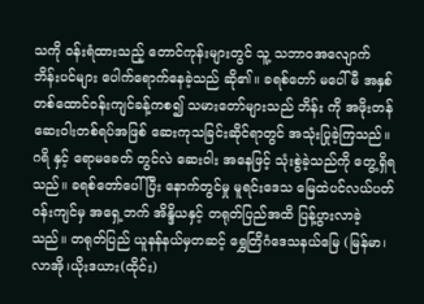သကို ဝန်းရံထားသည့် တောင်ကုန်းများတွင် သူ့ သဘာဝအလျောက် ဘိန်းပင်များ ပေါက်ရောက်နေခဲ့သည် ဆို၏။ ခရစ်တော် မပေါ်မီ အနှစ်တစ်ထောင်ဝန်းကျင်ခန့်ကစ၍ သမားတော်များသည် ဘိန်း ကို အဖိုးတန်ဆေးဝါးတစ်ရပ်အဖြစ် ဆေးကုသခြင်းဆိုင်ရာတွင် အသုံးပြုခဲ့ကြသည်။ ဂရိ နှင့် ရောမခေတ် တွင်လဲ ဆေးဝါး အနေဖြင့် သုံးစွဲခဲ့သည်ကို တွေ့ရှိရသည်။ ခရစ်တော်ပေါ်ပြီး နောက်တွင်မှု မူရင်းဒေသ မြေထဲပင်လယ်ပတ်ဝန်းကျင်မှ အရှေ့ဘက် အိန္ဒိယနှင့် တရုတ်ပြည်အထိ ပြန့်ပွားလာခဲ့သည်။ တရုတ်ပြည် ယူနန်နယ်မှတဆင့် ရွှေတြိဂံဒေသနယ်မြေ (မြန်မာ၊လာအို၊ယိုးဒယား(ထိုင်း)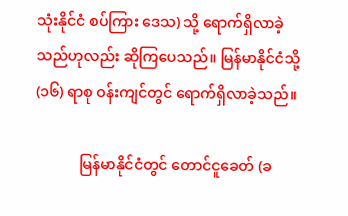သုံးနိုင်ငံ စပ်ကြား ဒေသ) သို့ ရောက်ရှိလာခဲ့သည်ဟုလည်း ဆိုကြပေသည်။ မြန်မာနိုင်ငံသို့ (၁၆) ရာစု ဝန်းကျင်တွင် ရောက်ရှိလာခဲ့သည်။

            မြန်မာနိုင်ငံတွင် တောင်ငူခေတ် (ခ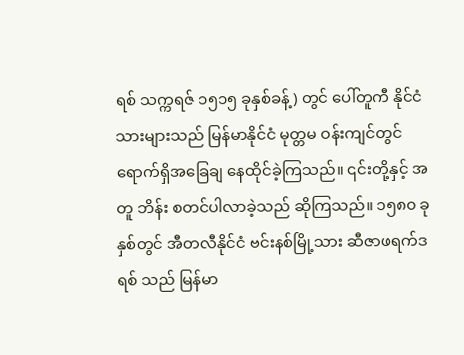ရစ် သက္ကရဇ် ၁၅၁၅ ခုနှစ်ခန့်) တွင် ပေါ်တူကီ နိုင်ငံသားများသည် မြန်မာနိုင်ငံ မုတ္တမ ဝန်းကျင်တွင် ရောက်ရှိအခြေချ နေထိုင်ခဲ့ကြသည်။ ၎င်းတို့နှင့် အတူ ဘိန်း စတင်ပါလာခဲ့သည် ဆိုကြသည်။ ၁၅၈၀ ခုနှစ်တွင် အီတလီနိုင်ငံ ဗင်းနစ်မြို့သား ဆီဇာဖရက်ဒရစ် သည် မြန်မာ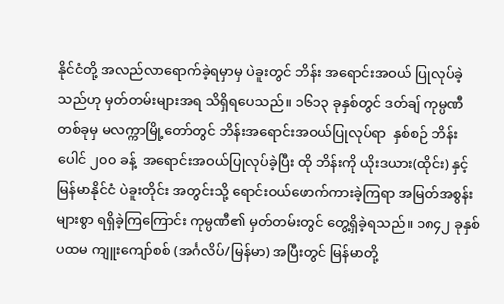နိုင်ငံတို့ အလည်လာရောက်ခဲ့ရမှာမှ ပဲခူးတွင် ဘိန်း အရောင်းအဝယ် ပြုလုပ်ခဲ့သည်ဟု မှတ်တမ်းများအရ သိရှိရပေသည်။ ၁၆၁၃ ခုနှစ်တွင် ဒတ်ချ် ကုမ္ပဏီတစ်ခုမှ မလက္ကာမြို့တော်တွင် ဘိန်းအရောင်းအဝယ်ပြုလုပ်ရာ  နှစ်စဉ် ဘိန်း ပေါင် ၂၀၀ ခန့်  အရောင်းအဝယ်ပြုလုပ်ခဲ့ပြီး ထို ဘိန်းကို ယိုးဒယား(ထိုင်း) နှင့် မြန်မာနိုင်ငံ ပဲခူးတိုင်း အတွင်းသို့ ရောင်းဝယ်ဖောက်ကားခဲ့ကြရာ အမြတ်အစွန်းများစွာ ရရှိခဲ့ကြကြောင်း ကုမ္ပဏီ၏ မှတ်တမ်းတွင် တွေ့ရှိခဲ့ရသည်။ ၁၈၄၂ ခုနှစ် ပထမ ကျူးကျော်စစ် (အင်္ဂလိပ်/မြန်မာ) အပြီးတွင် မြန်မာတို့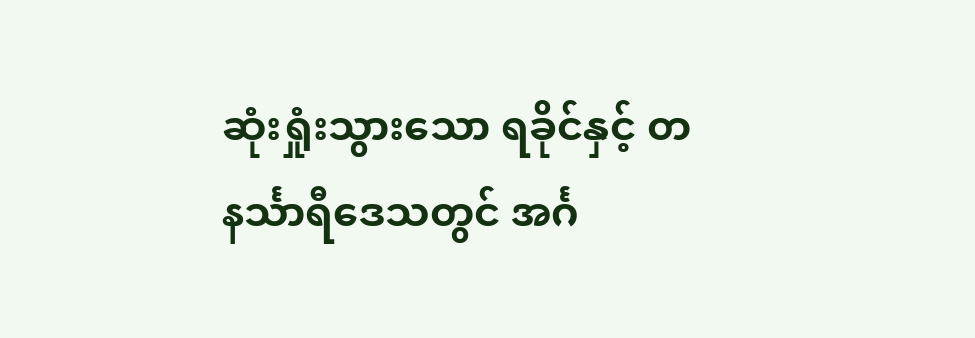ဆုံးရှုံးသွားသော ရခိုင်နှင့် တနင်္သာရီဒေသတွင် အင်္ဂ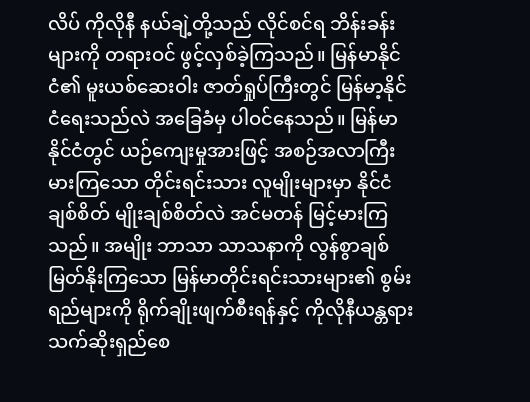လိပ် ကိုလိုနီ နယ်ချဲ့တို့သည် လိုင်စင်ရ ဘိန်းခန်းများကို တရားဝင် ဖွင့်လှစ်ခဲ့ကြသည်။ မြန်မာနိုင်ငံ၏ မူးယစ်ဆေးဝါး ဇာတ်ရှုပ်ကြီးတွင် မြန်မာ့နိုင်ငံရေးသည်လဲ အခြေခံမှ ပါဝင်နေသည်။ မြန်မာနိုင်ငံတွင် ယဉ်ကျေးမှုအားဖြင့် အစဉ်အလာကြီးမားကြသော တိုင်းရင်းသား လူမျိုးများမှာ နိုင်ငံချစ်စိတ် မျိုးချစ်စိတ်လဲ အင်မတန် မြင့်မားကြသည်။ အမျိုး ဘာသာ သာသနာကို လွန်စွာချစ်မြတ်နိုးကြသော မြန်မာတိုင်းရင်းသားများ၏ စွမ်းရည်များကို ရိုက်ချိုးဖျက်စီးရန်နှင့် ကိုလိုနီယန္တရား သက်ဆိုးရှည်စေ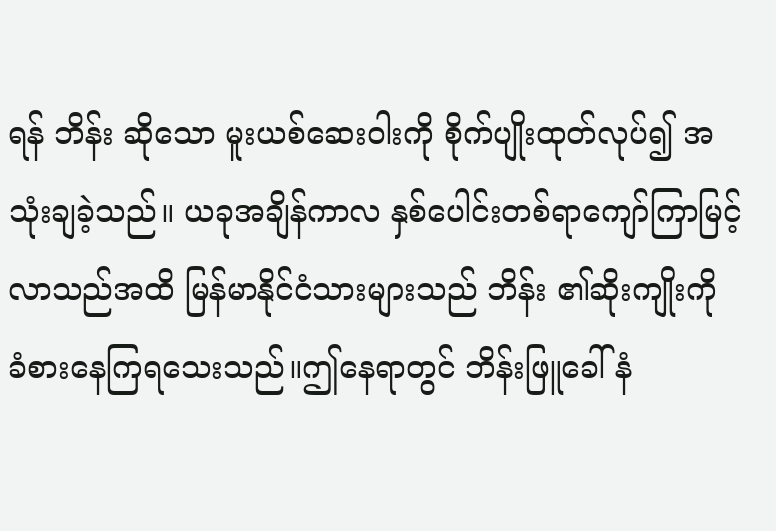ရန် ဘိန်း ဆိုသော မူးယစ်ဆေးဝါးကို စိုက်ပျိုးထုတ်လုပ်၍ အသုံးချခဲ့သည်။ ယခုအချိန်ကာလ နှစ်ပေါင်းတစ်ရာကျော်ကြာမြင့်လာသည်အထိ မြန်မာနိုင်ငံသားများသည် ဘိန်း ၏ဆိုးကျိုးကို ခံစားနေကြရသေးသည်။ဤနေရာတွင် ဘိန်းဖြူခေါ် နံ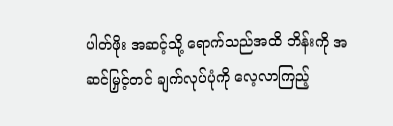ပါတ်ဖိုး အဆင့်သို့ ရောက်သည်အထိ ဘိန်းကို အဆင်မြှင့်တင် ချက်လုပ်ပုံကို လေ့လာကြည့်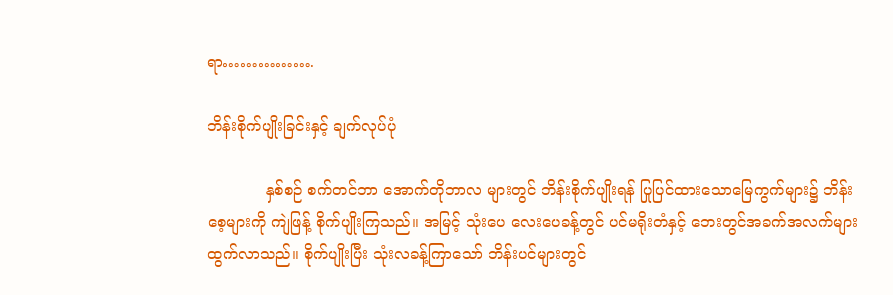ရာ…………….

ဘိန်းစိုက်ပျိုးခြင်းနှင့် ချက်လုပ်ပုံ

            နှစ်စဉ် စက်တင်ဘာ အောက်တိုဘာလ များတွင် ဘိန်းစိုက်ပျိုးရန် ပြုပြင်ထားသောမြေကွက်များ၌ ဘိန်းစေ့များကို ကျဲဖြန့် စိုက်ပျိုးကြသည်။ အမြင့် သုံးပေ လေးပေခန့်တွင် ပင်မရိုးတံနှင့် ဘေးတွင်အခက်အလက်များထွက်လာသည်။ စိုက်ပျိုးပြီး သုံးလခန့်ကြာသော် ဘိန်းပင်များတွင်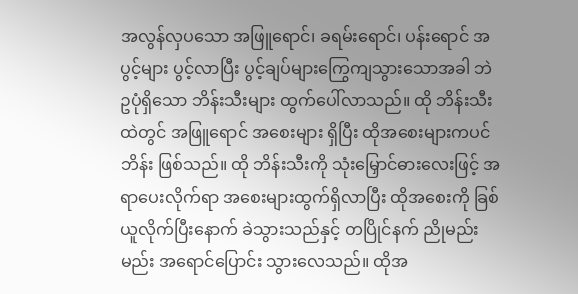အလွန်လှပသော အဖြူရောင်၊ ခရမ်းရောင်၊ ပန်းရောင် အပွင့်များ ပွင့်လာပြီး ပွင့်ချပ်များကြွေကျသွားသောအခါ ဘဲဥပုံရှိသော ဘိန်းသီးများ ထွက်ပေါ်လာသည်။ ထို ဘိန်းသီးထဲတွင် အဖြူရောင် အစေးများ ရှိပြီး ထိုအစေးများကပင် ဘိန်း ဖြစ်သည်။ ထို ဘိန်းသီးကို သုံးမြှောင်ဓားလေးဖြင့် အရာပေးလိုက်ရာ အစေးများထွက်ရှိလာပြီး ထိုအစေးကို ခြစ်ယူလိုက်ပြီးနောက် ခဲသွားသည်နှင့် တပြိုင်နက် ညိုမည်းမည်း အရောင်ပြောင်း သွားလေသည်။ ထိုအ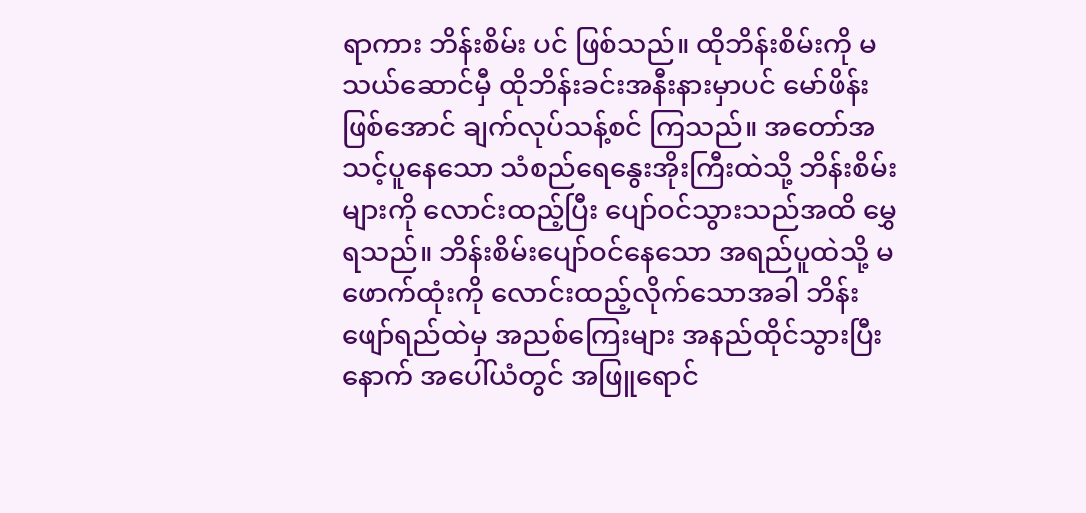ရာကား ဘိန်းစိမ်း ပင် ဖြစ်သည်။ ထိုဘိန်းစိမ်းကို မသယ်ဆောင်မှီ ထိုဘိန်းခင်းအနီးနားမှာပင် မော်ဖိန်း ဖြစ်အောင် ချက်လုပ်သန့်စင် ကြသည်။ အတော်အသင့်ပူနေသော သံစည်ရေနွေးအိုးကြီးထဲသို့ ဘိန်းစိမ်းများကို လောင်းထည့်ပြီး ပျော်ဝင်သွားသည်အထိ မွှေရသည်။ ဘိန်းစိမ်းပျော်ဝင်နေသော အရည်ပူထဲသို့ မဖောက်ထုံးကို လောင်းထည့်လိုက်သောအခါ ဘိန်းဖျော်ရည်ထဲမှ အညစ်ကြေးများ အနည်ထိုင်သွားပြီးနောက် အပေါ်ယံတွင် အဖြူရောင်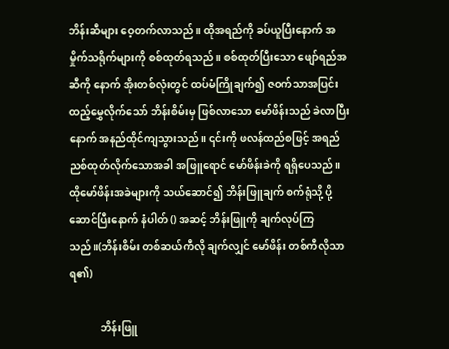ဘိန်းဆီများ ဝေ့တက်လာသည်။ ထိုအရည်ကို ခပ်ယူပြီးနောက် အမှိုက်သရိုက်များကို စစ်ထုတ်ရသည်။ စစ်ထုတ်ပြီးသော ဖျော်ရည်အဆီကို နောက် အိုးတစ်လုံးတွင် ထပ်မံကြိုချက်၍ ဇဝက်သာအပြင်း ထည့်မွှေလိုက်သော် ဘိန်းစိမ်းမှ ဖြစ်လာသော မော်ဖိန်းသည် ခဲလာပြီးနောက် အနည်ထိုင်ကျသွားသည်။ ၎င်းကို ဖလန်ထည်စဖြင့် အရည်ညစ်ထုတ်လိုက်သောအခါ အဖြူရောင် မော်ဖိန်းခဲကို ရရှိပေသည်။ ထိုမော်ဖိန်းအခဲများကို သယ်ဆောင်၍ ဘိန်းဖြူချက် စက်ရုံသို့ ပို့ဆောင်ပြီးနောက် နံပါတ် () အဆင့် ဘိန်းဖြူကို ချက်လုပ်ကြသည်။(ဘိန်းစိမ်း တစ်ဆယ်ကီလို ချက်လျှင် မော်ဖိန်း တစ်ကီလိုသာ ရ၏)

            ဘိန်းဖြူ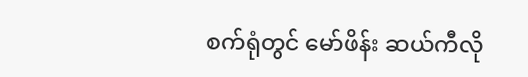စက်ရုံတွင် မော်ဖိန်း ဆယ်ကီလို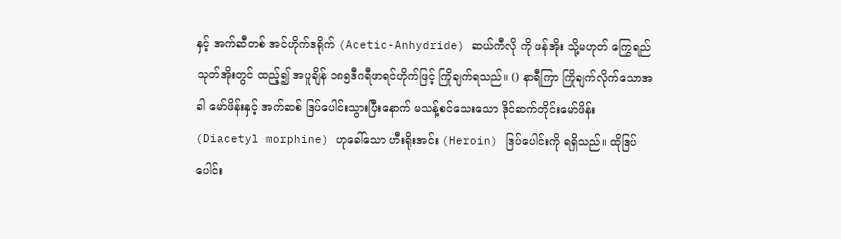နှင့် အက်ဆီတစ် အင်ဟိုက်ဒရိုက် (Acetic-Anhydride) ဆယ်ကီလို ကို ဖန်အိုး သို့မဟုတ် ကြွေရည်သုတ်အိုးတွင် ထည့်၍ အပူချိန် ၁၈၅ဒီဂရီဖာရင်ဟိုက်ဖြင့် ကြိုချက်ရသည်။ () နာရီကြာ ကြိုချက်လိုက်သောအခါ မော်ဖိန်းနှင့် အက်ဆစ် ဒြပ်ပေါင်းသွားပြီးနောက် မသန့်စင်သေးသော ဒိုင်ဆက်တိုင်းမော်ဖိန်း (Diacetyl morphine) ဟုခေါ်သော ဟီးရိုးအင်း (Heroin) ဒြပ်ပေါင်းကို ရရှိသည်။ ထိုဒြပ်ပေါင်း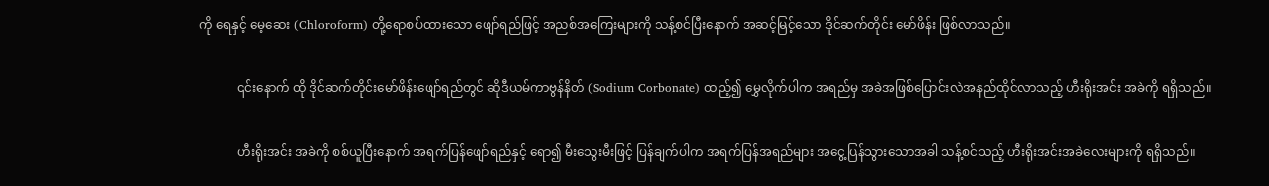ကို ရေနှင့် မေ့ဆေး (Chloroform) တို့ရောစပ်ထားသော ဖျော်ရည်ဖြင့် အညစ်အကြေးများကို သန့်စင်ပြီးနောက် အဆင့်မြင့်သော ဒိုင်ဆက်တိုင်း မော်ဖိန်း ဖြစ်လာသည်။

            ၎င်းနောက် ထို ဒိုင်ဆက်တိုင်းမော်ဖိန်းဖျော်ရည်တွင် ဆိုဒီယမ်ကာဗွန်နိတ် (Sodium Corbonate) ထည့်၍ မွှေလိုက်ပါက အရည်မှ အခဲအဖြစ်ပြောင်းလဲအနည်ထိုင်လာသည့် ဟီးရိုးအင်း အခဲကို ရရှိသည်။

            ဟီးရိုးအင်း အခဲကို စစ်ယူပြီးနောက် အရက်ပြန်ဖျော်ရည်နှင့် ရော၍ မီးသွေးမီးဖြင့် ပြန်ချက်ပါက အရက်ပြန်အရည်များ အငွေ့ပြန်သွားသောအခါ သန့်စင်သည့် ဟီးရိုးအင်းအခဲလေးများကို ရရှိသည်။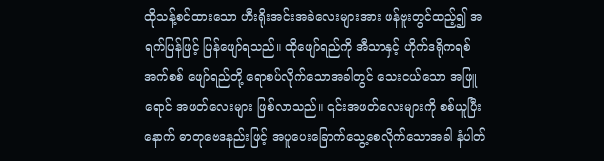ထိုသန့်စင်ထားသော ဟီးရိုးအင်းအခဲလေးများအား ဖန်ဗူးတွင်ထည့်၍ အရက်ပြန်ဖြင့် ပြန်ဖျော်ရသည်။ ထိုဖျော်ရည်ကို အီသာနှင့် ဟိုက်ဒရိုကရစ်အက်စစ် ဖျော်ရည်တို့ ရောစပ်လိုက်သောအခါတွင် သေးငယ်သော အဖြူရောင် အဖတ်လေးများ ဖြစ်လာသည်။ ၎င်းအဖတ်လေးများကို စစ်ယူပြီးနောက် ဓာတုဗေဒနည်းဖြင့် အပူပေးခြောက်သွေ့စေလိုက်သောအခါ နံပါတ်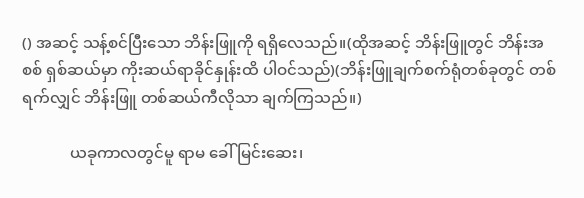() အဆင့် သန့်စင်ပြီးသော ဘိန်းဖြူကို ရရှိလေသည်။(ထိုအဆင့် ဘိန်းဖြူတွင် ဘိန်းအစစ် ရှစ်ဆယ်မှာ ကိုးဆယ်ရာခိုင်နှုန်းထိ ပါဝင်သည်)(ဘိန်းဖြူချက်စက်ရုံတစ်ခုတွင် တစ်ရက်လျှင် ဘိန်းဖြူ တစ်ဆယ်ကီလိုသာ ချက်ကြသည်။)

            ယခုကာလတွင်မူ ရာမ ခေါ် မြင်းဆေး၊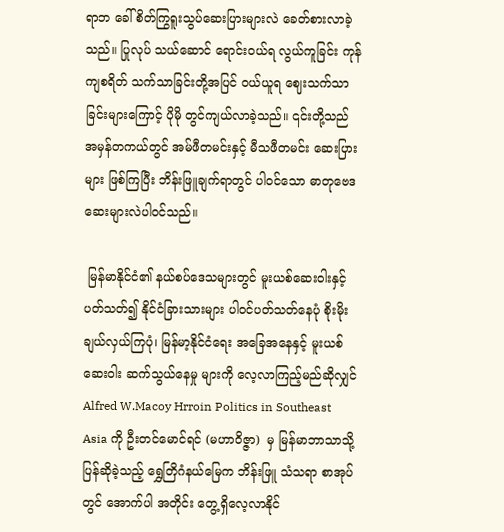ရာဘ ခေါ် စိတ်ကြွရူးသွပ်ဆေးပြားများလဲ ခေတ်စားလာခဲ့သည်။ ပြုလုပ် သယ်ဆောင် ရောင်းဝယ်ရ လွယ်ကူခြင်း ကုန်ကျစရိတ် သက်သာခြင်းတို့အပြင် ဝယ်ယူရ ဈေးသက်သာခြင်းများကြောင့် ပိုမို တွင်ကျယ်လာခဲ့သည်။ ၎င်းတို့သည် အမှန်တကယ်တွင် အမ်ဖီတမင်းနှင့် မီသဖီတမင်း ဆေးပြားများ ဖြစ်ကြပြီး ဘိန်းဖြူချက်ရာတွင် ပါဝင်သော ဓာတုဗေဒဆေးများလဲပါဝင်သည်။

 မြန်မာနိုင်ငံ၏ နယ်စပ်ဒေသများတွင် မူးယစ်ဆေးဝါးနှင့် ပတ်သတ်၍ နိုင်ငံခြားသားများ ပါဝင်ပတ်သတ်နေပုံ စိုးမိုးချယ်လှယ်ကြပုံ၊ မြန်မာ့နိုင်ငံရေး အခြေအနေနှင့် မူးယစ်ဆေးဝါး ဆက်သွယ်နေမှု များကို လေ့လာကြည့်မည်ဆိုလျှင် Alfred W.Macoy Hrroin Politics in Southeast Asia ကို ဦးတင်မောင်ရင် (မဟာဝိဇ္ဇာ)  မှ မြန်မာဘာသာသို့ ပြန်ဆိုခဲ့သည့် ရွှေတြိဂံနယ်မြေက ဘိန်းဖြူ သံသရာ စာအုပ်တွင် အောက်ပါ အတိုင်း တွေ့ရှိလေ့လာနိုင်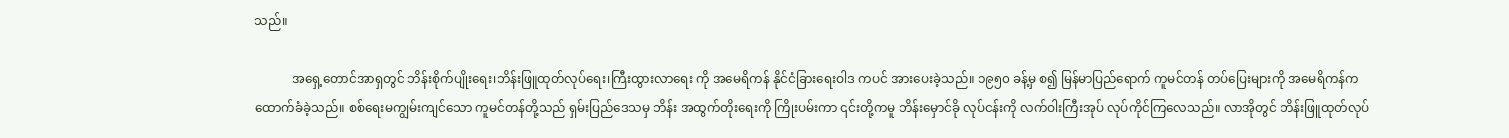သည်။

            အရှေ့တောင်အာရှတွင် ဘိန်းစိုက်ပျိုးရေး၊ဘိန်းဖြူထုတ်လုပ်ရေး၊ကြီးထွားလာရေး ကို အမေရိကန် နိုင်ငံခြားရေးဝါဒ ကပင် အားပေးခဲ့သည်။ ၁၉၅၀ ခန့်မှ စ၍ မြန်မာပြည်ရောက် ကူမင်တန် တပ်ပြေးများကို အမေရိကန်က ထောက်ခံခဲ့သည်။ စစ်ရေးမကျွမ်းကျင်သော ကူမင်တန်တို့သည် ရှမ်းပြည်ဒေသမှ ဘိန်း အထွက်တိုးရေးကို ကြိုးပမ်းကာ ၎င်းတို့ကမူ ဘိန်းမှောင်ခို လုပ်ငန်းကို လက်ဝါးကြီးအုပ် လုပ်ကိုင်ကြလေသည်။ လာအိုတွင် ဘိန်းဖြူထုတ်လုပ်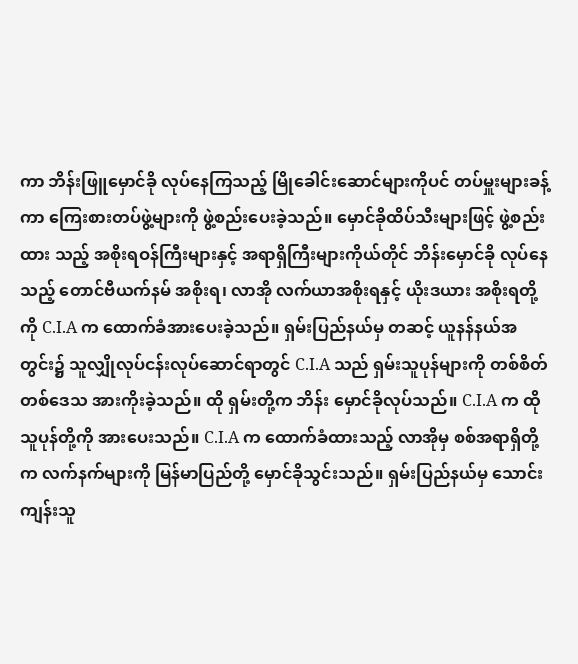ကာ ဘိန်းဖြူမှောင်ခို လုပ်နေကြသည့် မြိုခေါင်းဆောင်များကိုပင် တပ်မှူးများခန့်ကာ ကြေးစားတပ်ဖွဲ့များကို ဖွဲ့စည်းပေးခဲ့သည်။ မှောင်ခိုထိပ်သီးများဖြင့် ဖွဲ့စည်းထား သည့် အစိုးရဝန်ကြီးများနှင့် အရာရှိကြီးများကိုယ်တိုင် ဘိန်းမှောင်ခို လုပ်နေသည့် တောင်ဗီယက်နမ် အစိုးရ၊ လာအို လက်ယာအစိုးရနှင့် ယိုးဒယား အစိုးရတို့ကို C.I.A က ထောက်ခံအားပေးခဲ့သည်။ ရှမ်းပြည်နယ်မှ တဆင့် ယူနန်နယ်အတွင်း၌ သူလျှိုလုပ်ငန်းလုပ်ဆောင်ရာတွင် C.I.A သည် ရှမ်းသူပုန်များကို တစ်စိတ်တစ်ဒေသ အားကိုးခဲ့သည်။ ထို ရှမ်းတို့က ဘိန်း မှောင်ခိုလုပ်သည်။ C.I.A က ထို သူပုန်တို့ကို အားပေးသည်။ C.I.A က ထောက်ခံထားသည့် လာအိုမှ စစ်အရာရှိတို့က လက်နက်များကို မြန်မာပြည်တို့ မှောင်ခိုသွင်းသည်။ ရှမ်းပြည်နယ်မှ သောင်းကျန်းသူ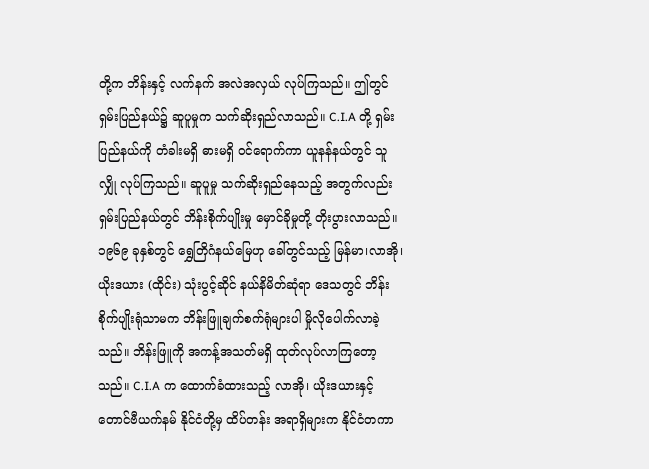တို့က ဘိန်းနှင့် လက်နက် အလဲအလှယ် လုပ်ကြသည်။ ဤတွင် ရှမ်းပြည်နယ်၌ ဆူပူမှုက သက်ဆိုးရှည်လာသည်။ C.I.A တို့ ရှမ်းပြည်နယ်ကို တံခါးမရှိ ဓားမရှိ ဝင်ရောက်ကာ ယူနန်နယ်တွင် သူလျှို လုပ်ကြသည်။ ဆူပူမှု သက်ဆိုးရှည်နေသည့် အတွက်လည်း ရှမ်းပြည်နယ်တွင် ဘိန်းစိုက်ပျိုးမှု မှောင်ခိုမှုတို့ တိုးပွားလာသည်။ ၁၉၆၉ ခုနှစ်တွင် ရွှေတြိဂံနယ်မြေဟု ခေါ်တွင်သည့် မြန်မာ၊လာအို၊ ယိုးဒယား (ထိုင်း) သုံးပွင့်ဆိုင် နယ်နိမိတ်ဆုံရာ ဒေသတွင် ဘိန်းစိုက်ပျိုးရုံသာမက ဘိန်းဖြူချက်စက်ရုံများပါ မှိုလိုပေါက်လာခဲ့သည်။ ဘိန်းဖြူကို အကန့်အသတ်မရှိ ထုတ်လုပ်လာကြတော့သည်။ C.I.A က ထောက်ခံထားသည့် လာအို၊ ယိုးဒယားနှင့် တောင်ဗီယက်နမ် နိုင်ငံတို့မှ ထိပ်တန်း အရာရှိများက နိုင်ငံတကာ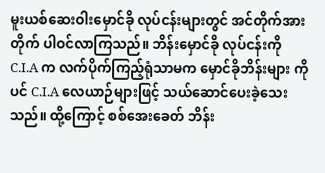မူးယစ်ဆေးဝါးမှောင်ခို လုပ်ငန်းများတွင် အင်တိုက်အားတိုက် ပါဝင်လာကြသည်။ ဘိန်းမှောင်ခို လုပ်ငန်းကို C.I.A က လက်ပိုက်ကြည့်ရုံသာမက မှောင်ခိုဘိန်းများ ကိုပင် C.I.A လေယာဉ်များဖြင့် သယ်ဆောင်ပေးခဲ့သေးသည်။ ထို့ကြောင့် စစ်အေးခေတ် ဘိန်း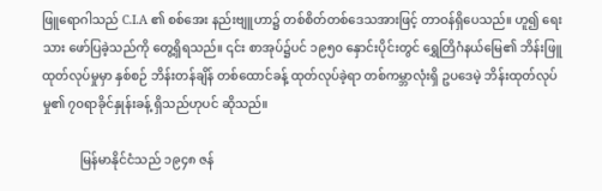ဖြူရောဂါသည် C.I.A ၏ စစ်အေး နည်းဗျူဟာ၌ တစ်စိတ်တစ်ဒေသအားဖြင့် တာဝန်ရှိပေသည်။ ဟူ၍ ရေးသား ဖော်ပြခဲ့သည်ကို တွေ့ရှိရသည်။ ၎င်း စာအုပ်၌ပင် ၁၉၅၀ နှောင်းပိုင်းတွင် ရွှေတြိဂံနယ်မြေ၏ ဘိန်းဖြူထုတ်လုပ်မှုမှာ နှစ်စဉ် ဘိန်းတန်ချိန် တစ်ထောင်ခန့် ထုတ်လုပ်ခဲ့ရာ တစ်ကမ္ဘာလုံးရှိ ဥပဒေမဲ့ ဘိန်းထုတ်လုပ်မှု၏ ၇၀ရာခိုင်နှုန်းခန့် ရှိသည်ဟုပင် ဆိုသည်။

            မြန်မာနိုင်ငံသည် ၁၉၄၈ ဇန်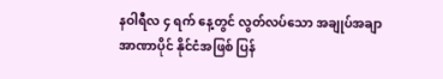နဝါရီလ ၄ ရက် နေ့တွင် လွတ်လပ်သော အချုပ်အချာအာဏာပိုင် နိုင်ငံအဖြစ် ပြန်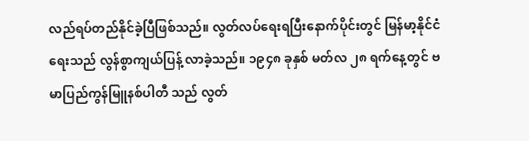လည်ရပ်တည်နိုင်ခဲ့ပြီဖြစ်သည်။ လွတ်လပ်ရေးရပြီးနောက်ပိုင်းတွင် မြန်မာ့နိုင်ငံရေးသည် လွန်စွာကျယ်ပြန့် လာခဲ့သည်။ ၁၉၄၈ ခုနှစ် မတ်လ ၂၈ ရက်နေ့တွင် ဗမာပြည်ကွန်မြူနစ်ပါတီ သည် လွတ်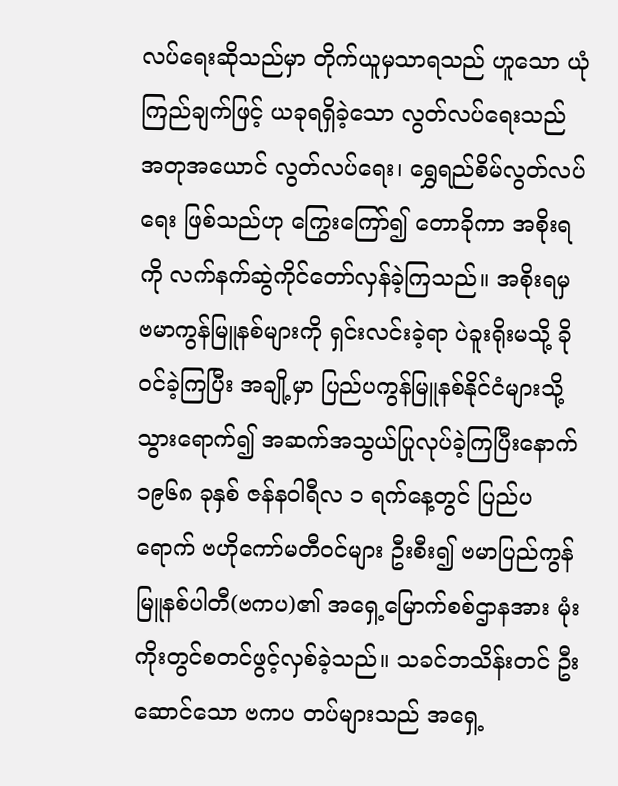လပ်ရေးဆိုသည်မှာ တိုက်ယူမှသာရသည် ဟူသော ယုံကြည်ချက်ဖြင့် ယခုရရှိခဲ့သော လွတ်လပ်ရေးသည် အတုအယောင် လွတ်လပ်ရေး၊ ရွှေရည်စိမ်လွတ်လပ်ရေး ဖြစ်သည်ဟု ကြွေးကြော်၍ တောခိုကာ အစိုးရကို လက်နက်ဆွဲကိုင်တော်လှန်ခဲ့ကြသည်။ အစိုးရမှ ဗမာကွန်မြူနစ်များကို ရှင်းလင်းခဲ့ရာ ပဲခူးရိုးမသို့ ခိုဝင်ခဲ့ကြပြီး အချို့မှာ ပြည်ပကွန်မြူနစ်နိုင်ငံများသို့ သွားရောက်၍ အဆက်အသွယ်ပြုလုပ်ခဲ့ကြပြီးနောက် ၁၉၆၈ ခုနှစ် ဇန်နဝါရီလ ၁ ရက်နေ့တွင် ပြည်ပရောက် ဗဟိုကော်မတီဝင်များ ဦးစီး၍ ဗမာပြည်ကွန်မြူနစ်ပါတီ(ဗကပ)၏ အရှေ့မြောက်စစ်ဌာနအား မုံးကိုးတွင်စတင်ဖွင့်လှစ်ခဲ့သည်။ သခင်ဘသိန်းတင် ဦးဆောင်သော ဗကပ တပ်များသည် အရှေ့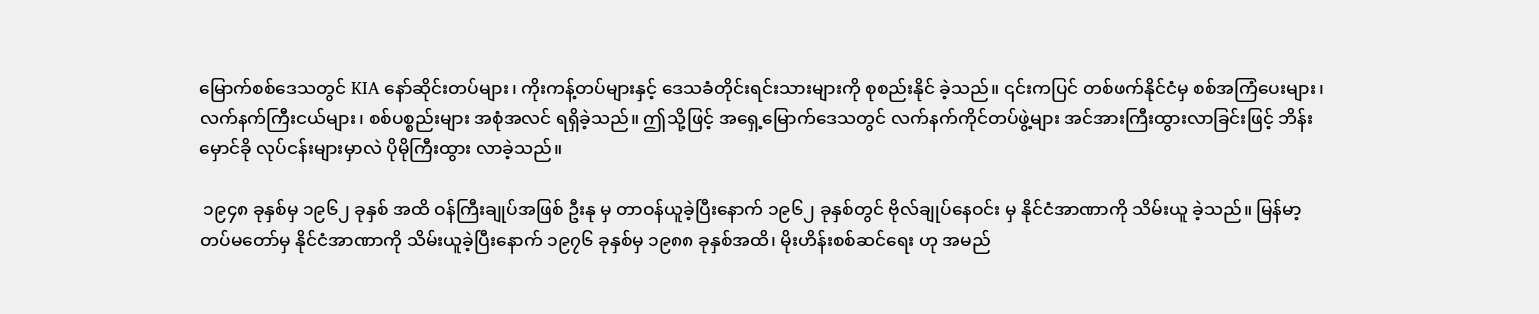မြောက်စစ်ဒေသတွင် KIA နော်ဆိုင်းတပ်များ၊ ကိုးကန့်တပ်များနှင့် ဒေသခံတိုင်းရင်းသားများကို စုစည်းနိုင် ခဲ့သည်။ ၎င်းကပြင် တစ်ဖက်နိုင်ငံမှ စစ်အကြံပေးများ၊ လက်နက်ကြီးငယ်များ၊ စစ်ပစ္စည်းများ အစုံအလင် ရရှိခဲ့သည်။ ဤသို့ဖြင့် အရှေ့မြောက်ဒေသတွင် လက်နက်ကိုင်တပ်ဖွဲ့များ အင်အားကြီးထွားလာခြင်းဖြင့် ဘိန်းမှောင်ခို လုပ်ငန်းများမှာလဲ ပိုမိုကြီးထွား လာခဲ့သည်။

 ၁၉၄၈ ခုနှစ်မှ ၁၉၆၂ ခုနှစ် အထိ ဝန်ကြီးချုပ်အဖြစ် ဦးနု မှ တာဝန်ယူခဲ့ပြီးနောက် ၁၉၆၂ ခုနှစ်တွင် ဗိုလ်ချုပ်နေဝင်း မှ နိုင်ငံအာဏာကို သိမ်းယူ ခဲ့သည်။ မြန်မာ့တပ်မတော်မှ နိုင်ငံအာဏာကို သိမ်းယူခဲ့ပြီးနောက် ၁၉၇၆ ခုနှစ်မှ ၁၉၈၈ ခုနှစ်အထိ၊ မိုးဟိန်းစစ်ဆင်ရေး ဟု အမည်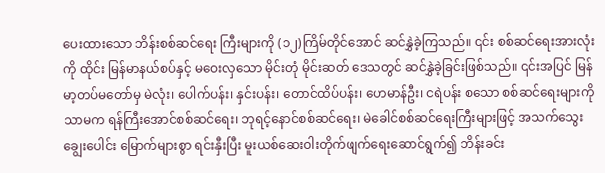ပေးထားသော ဘိန်းစစ်ဆင်ရေး ကြီးများကို (၁၂)ကြိမ်တိုင်အောင် ဆင်နွှဲခဲ့ကြသည်။ ၎င်း စစ်ဆင်ရေးအားလုံးကို ထိုင်း မြန်မာနယ်စပ်နှင့် မဝေးလှသော မိုင်းတုံ မိုင်းဆတ် ဒေသတွင် ဆင်နွှဲခဲ့ခြင်းဖြစ်သည်။ ၎င်းအပြင် မြန်မာ့တပ်မတော်မှ မဲလုံး၊ ပေါက်ပန်း၊ နှင်းပန်း၊ တောင်ထိပ်ပန်း၊ ဟေမာန်ဦး၊ ငရဲပန်း စသော စစ်ဆင်ရေးများကို သာမက ရန်ကြီးအောင်စစ်ဆင်ရေး၊ ဘုရင့်နောင်စစ်ဆင်ရေး၊ မဲခေါင်စစ်ဆင်ရေးကြီးများဖြင့် အသက်သွေးချွေးပေါင်း မြောက်များစွာ ရင်းနှီးပြီး မူးယစ်ဆေးဝါးတိုက်ဖျက်ရေးဆောင်ရွက်၍ ဘိန်းခင်း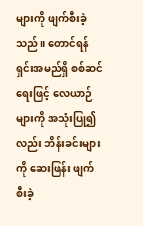များကို ဖျက်စီးခဲ့သည်။ တောင်ရန်ရှင်းအမည်ရှိ စစ်ဆင်ရေးဖြင့် လေယာဉ်များကို အသုံးပြု၍လည်း ဘိန်းခင်းများကို ဆေးဖြန်း ဖျက်စီးခဲ့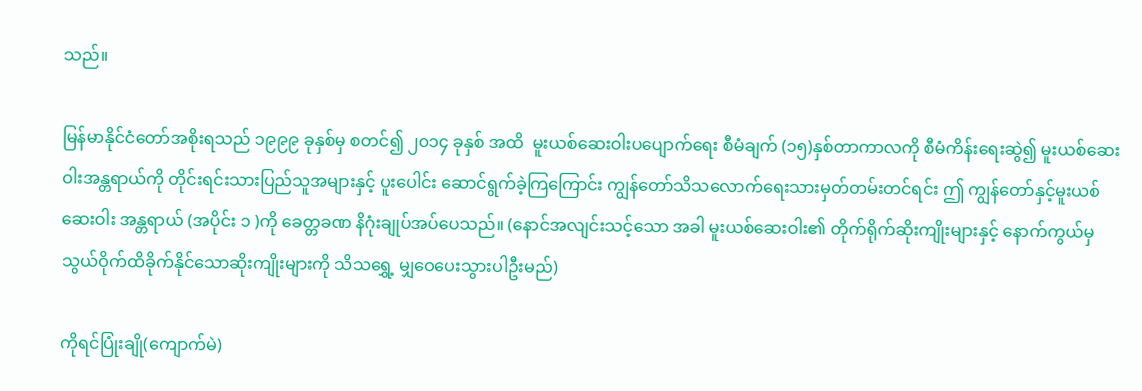သည်။

မြန်မာနိုင်ငံတော်အစိုးရသည် ၁၉၉၉ ခုနှစ်မှ စတင်၍ ၂၀၁၄ ခုနှစ် အထိ  မူးယစ်ဆေးဝါးပပျောက်ရေး စီမံချက် (၁၅)နှစ်တာကာလကို စီမံကိန်းရေးဆွဲ၍ မူးယစ်ဆေးဝါးအန္တရာယ်ကို တိုင်းရင်းသားပြည်သူအများနှင့် ပူးပေါင်း ဆောင်ရွက်ခဲ့ကြကြောင်း ကျွန်တော်သိသလောက်ရေးသားမှတ်တမ်းတင်ရင်း ဤ ကျွန်တော်နှင့်မူးယစ်ဆေးဝါး အန္တရာယ် (အပိုင်း ၁ )ကို ခေတ္တခဏ နိဂုံးချုပ်အပ်ပေသည်။ (နောင်အလျင်းသင့်သော အခါ မူးယစ်ဆေးဝါး၏ တိုက်ရိုက်ဆိုးကျိုးများနှင့် နောက်ကွယ်မှ သွယ်ဝိုက်ထိခိုက်နိုင်သောဆိုးကျိုးများကို သိသရွှေ့ မျှဝေပေးသွားပါဦးမည်)

ကိုရင်ပြုံးချို(ကျောက်မဲ)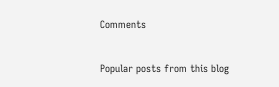Comments

Popular posts from this blog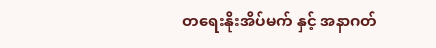တရေးနိုးအိပ်မက် နှင့် အနာဂတ်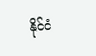နိုင်ငံ